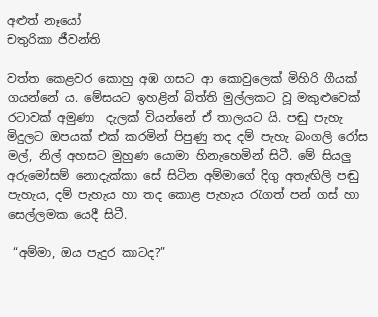අළුත් නෑයෝ
චතුරිකා ජීවන්ති

වත්ත කෙළවර කොහු අඹ ගසට ආ කොවුලෙක් මිහිරි ගීයක් ගයන්නේ ය. මේසයට ඉහළින් බිත්ති මුල්ලකට වූ මකුළුවෙක්  රටාවක් අමුණා  දැලක් වියන්නේ ඒ තාලයට යි. පඬු පැහැ මිදුලට ඔපයක් එක් කරමින් පිපුණු තද දම් පැහැ බංගලි රෝස මල්, නිල් අහසට මුහුණ යොමා හිනැහෙමින් සිටී. මේ සියලු අරුමෝසම් නොදැක්කා සේ සිටින අම්මාගේ දිගු අතැඟිලි පඬු පැහැය, දම් පැහැය හා තද කොළ පැහැය රැගත් පන් ගස් හා සෙල්ලමක යෙදී සිටී.

 “අම්මා, ඔය පැදුර කාටද?”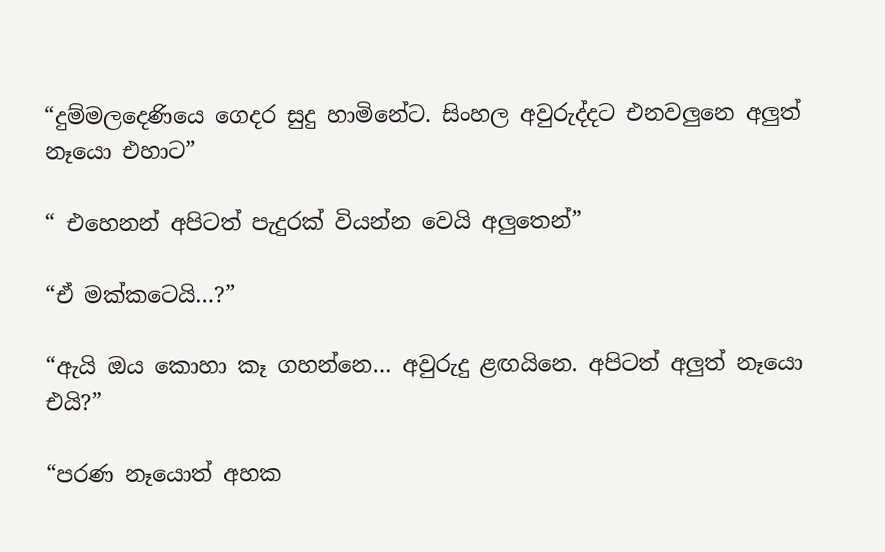“දුම්මලදෙණියෙ ගෙදර සුදු හාමිනේට. සිංහල අවුරුද්දට එනවලුනෙ අලුත් නෑයො එහාට”

“ එහෙනන් අපිටත් පැදුරක් වියන්න වෙයි අලුතෙන්”

“ඒ මක්කටෙයි…?”

“ඇයි ඔය කොහා කෑ ගහන්නෙ… අවුරුදු ළඟයිනෙ. අපිටත් අලුත් නෑයො එයි?”

“පරණ නෑයොත් අහක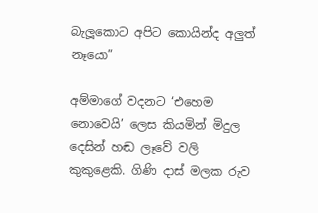බැලූකොට අපිට කොයින්ද අලුත් නෑයො”

අම්මාගේ වදනට ‘එහෙම නොවෙයි’ ලෙස කියමින් මිදුල දෙසින් හඬ ලෑවේ වලි කුකුළෙකි. ගිණි දාස් මලක රුව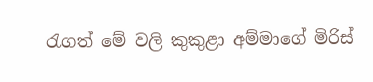රැගත් මේ වලි කුකුළා අම්මාගේ මිරිස්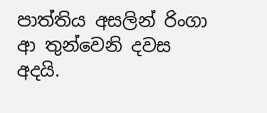පාත්තිය අසලින් රිංගා ආ තුන්වෙනි දවස අදයි.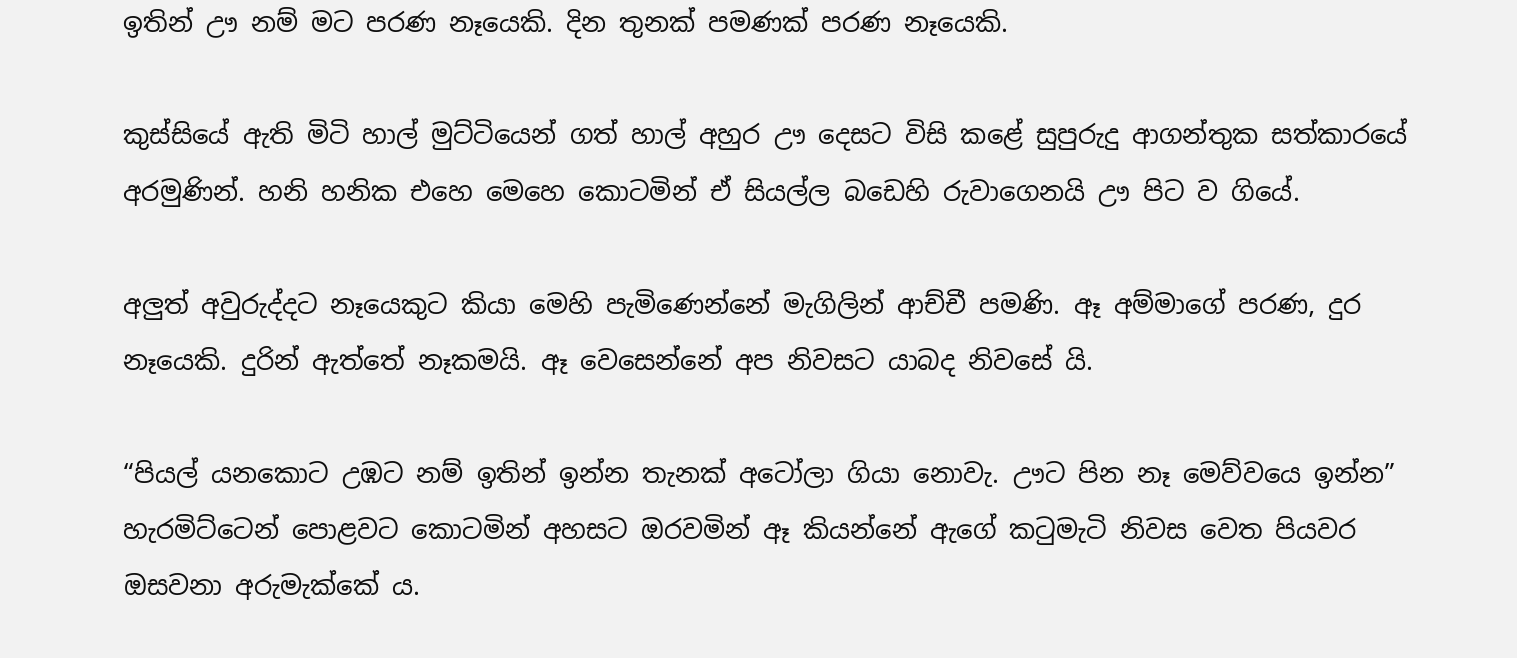ඉතින් ඌ නම් මට පරණ නෑයෙකි. දින තුනක් පමණක් පරණ නෑයෙකි.

කුස්සියේ ඇති මිටි හාල් මුට්ටියෙන් ගත් හාල් අහුර ඌ දෙසට විසි කළේ සුපුරුදු ආගන්තුක සත්කාරයේ අරමුණින්. හනි හනික එහෙ මෙහෙ කොටමින් ඒ සියල්ල බඩෙහි රුවාගෙනයි ඌ පිට ව ගියේ.

අලුත් අවුරුද්දට නෑයෙකුට කියා මෙහි පැමිණෙන්නේ මැගිලින් ආච්චී පමණි. ඈ අම්මාගේ පරණ, දුර නෑයෙකි. දුරින් ඇත්තේ නෑකමයි. ඈ වෙසෙන්නේ අප නිවසට යාබද නිවසේ යි.

“පියල් යනකොට උඹට නම් ඉතින් ඉන්න තැනක් අටෝලා ගියා නොවැ. ඌට පින නෑ මෙව්වයෙ ඉන්න” හැරමිට්ටෙන් පොළවට කොටමින් අහසට ඔරවමින් ඈ කියන්නේ ඇගේ කටුමැටි නිවස වෙත පියවර ඔසවනා අරුමැක්කේ ය.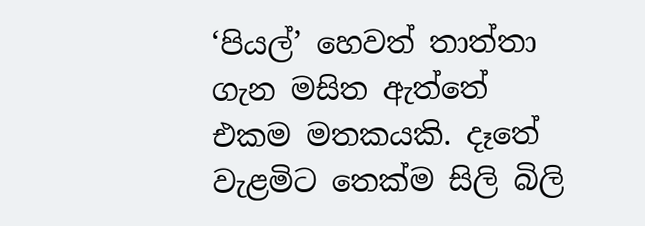‘පියල්’ හෙවත් තාත්තා ගැන මසිත ඇත්තේ එකම මතකයකි. දෑතේ වැළමිට තෙක්ම සිලි බිලි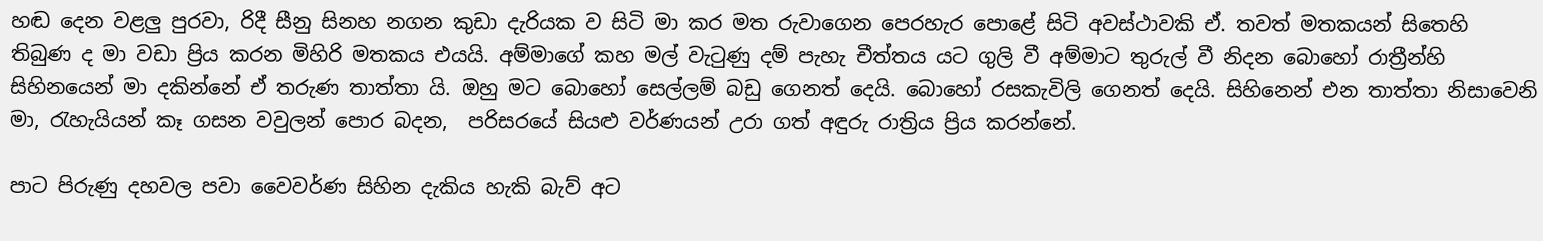හඬ දෙන වළලු පුරවා, රිදී සීනු සිනහ නගන කුඩා දැරියක ව සිටි මා කර මත රුවාගෙන පෙරහැර පොළේ සිටි අවස්ථාවකි ඒ. තවත් මතකයන් සිතෙහි තිබුණ ද මා වඩා ප්‍රිය කරන මිහිරි මතකය එයයි. අම්මාගේ කහ මල් වැටුණු දම් පැහැ චීත්තය යට ගුලි වී අම්මාට තුරුල් වී නිදන බොහෝ රාත්‍රීන්හි සිහිනයෙන් මා දකින්නේ ඒ තරුණ තාත්තා යි. ඔහු මට බොහෝ සෙල්ලම් බඩු ගෙනත් දෙයි. බොහෝ රසකැවිලි ගෙනත් දෙයි. සිහිනෙන් එන තාත්තා නිසාවෙනි මා, රැහැයියන් කෑ ගසන වවුලන් පොර බදන,  පරිසරයේ සියළු වර්ණයන් උරා ගත් අඳුරු රාත්‍රිය ප්‍රිය කරන්නේ.

පාට පිරුණු දහවල පවා වෛවර්ණ සිහින දැකිය හැකි බැව් අට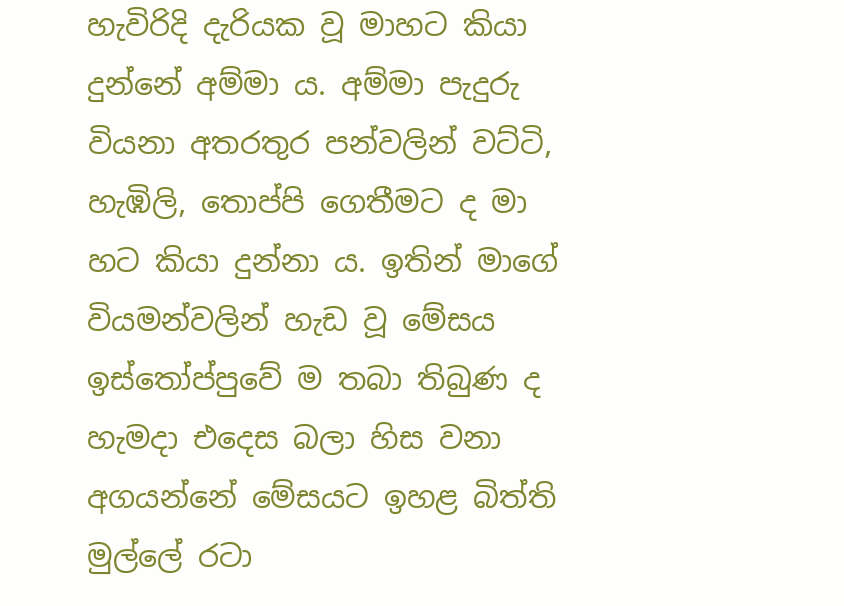හැවිරිදි දැරියක වූ මාහට කියා දුන්නේ අම්මා ය. අම්මා පැදුරු වියනා අතරතුර පන්වලින් වට්ටි, හැඹිලි, තොප්පි ගෙතීමට ද මා හට කියා දුන්නා ය. ඉතින් මාගේ වියමන්වලින් හැඩ වූ මේසය ඉස්තෝප්පුවේ ම තබා තිබුණ ද හැමදා එදෙස බලා හිස වනා අගයන්නේ මේසයට ඉහළ බිත්ති මුල්ලේ රටා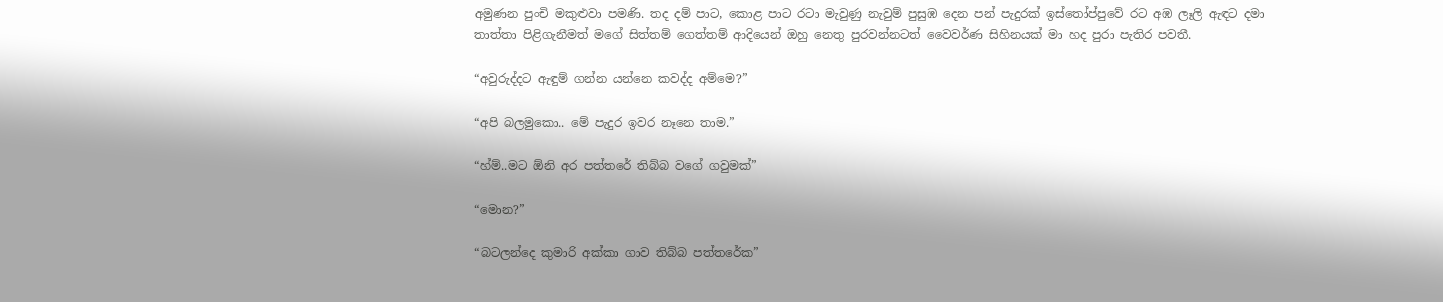අමුණන පුංචි මකුළුවා පමණි. තද දම් පාට, කොළ පාට රටා මැවුණු නැවුම් පුසුඹ දෙන පන් පැදුරක් ඉස්තෝප්පුවේ රට අඹ ලෑලි ඇඳට දමා තාත්තා පිළිගැනීමත් මගේ සිත්තම් ගෙත්තම් ආදියෙන් ඔහු නෙතු පුරවන්නටත් වෛවර්ණ සිහිනයක් මා හද පුරා පැතිර පවතී.

“අවුරුද්දට ඇඳුම් ගන්න යන්නෙ කවද්ද අම්මෙ?”

“අපි බලමුකො.. මේ පැදුර ඉවර නෑනෙ තාම.”

“හ්ම්..මට ඕනි අර පත්තරේ තිබ්බ වගේ ගවුමක්”

“මොන?”

“බටලන්දෙ කුමාරි අක්කා ගාව තිබ්බ පත්තරේක”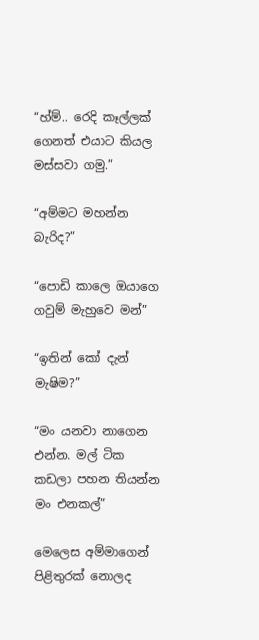“හ්ම්.. රෙදි කෑල්ලක් ගෙනත් එයාට කියල මස්සවා ගමු.”

“අම්මට මහන්න බැරිද?”

“පොඩි කාලෙ ඔයාගෙ ගවුම් මැහුවෙ මන්”

“ඉතින් කෝ දැන් මැෂිම?”

“මං යනවා නාගෙන එන්න. මල් ටික කඩලා පහන තියන්න මං එනකල්”

මෙලෙස අම්මාගෙන් පිළිතුරක් නොලද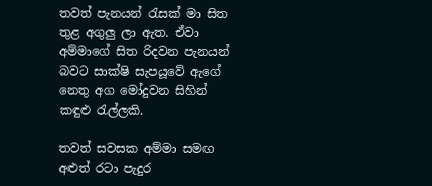තවත් පැනයන් රැසක් මා සිත තුළ අගුලු ලා ඇත. ඒවා අම්මාගේ සිත රිදවන පැනයන් බවට සාක්ෂි සැපයූවේ ඇගේ නෙතු අග මෝදුවන සිහින් කඳුළු රැල්ලකි.

තවත් සවසක අම්මා සමඟ අළුත් රටා පැදුර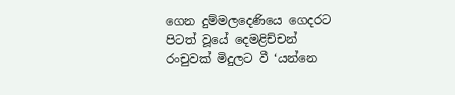ගෙන දුම්මලදෙණියෙ ගෙදරට පිටත් වූයේ දෙමළිච්චන්‍ රංචුවක් මිදුලට වී ‘යන්නෙ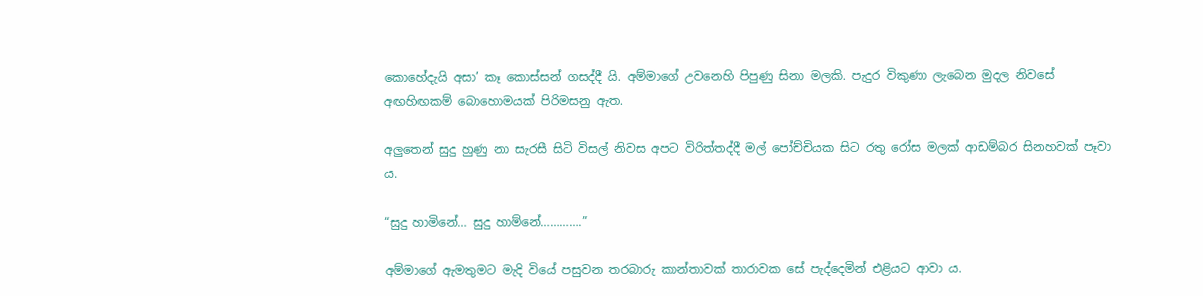කොහේදැයි අසා’ කෑ කොස්සන් ගසද්දී යි. අම්මාගේ උවනෙහි පිපුණු සිනා මලකි. පැදුර විකුණා ලැබෙන මුදල නිවසේ අඟහිඟකම් බොහොමයක් පිරිමසනු ඇත.

අලුතෙන් සුදු හුණු නා සැරසී සිටි විසල් නිවස අපට විරිත්තද්දී මල් පෝච්චියක සිට රතු රෝස මලක් ආඩම්බර සිනහවක් පෑවා ය.

“සුදු හාමිනේ… සුදු හාම්නේ………….”

අම්මාගේ ඇමතුමට මැදි වියේ පසුවන තරබාරු කාන්තාවක් තාරාවක සේ පැද්දෙමින් එළියට ආවා ය.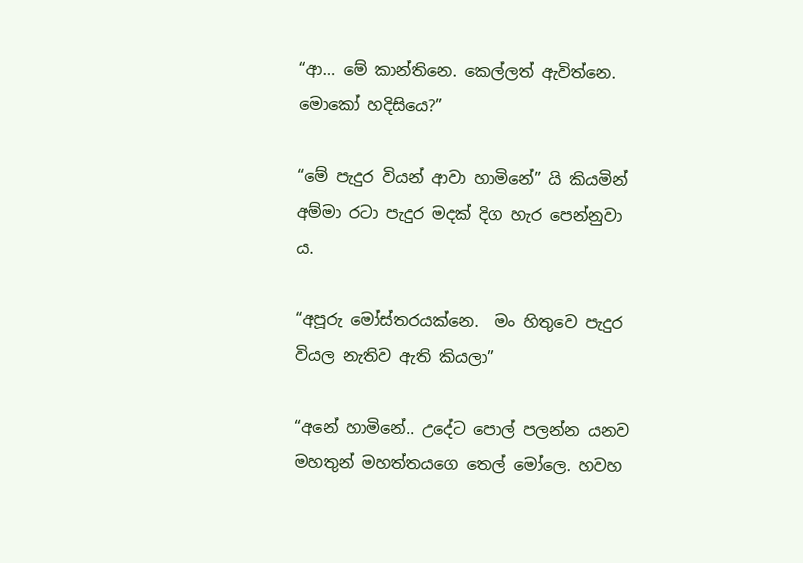“ආ… මේ කාන්තිනෙ. කෙල්ලත් ඇවිත්නෙ. මොකෝ හදිසියෙ?”

“මේ පැදුර වියන් ආවා හාමිනේ” යි කියමින් අම්මා රටා පැදුර මදක් දිග හැර පෙන්නුවා ය.

“අපූරු මෝස්තරයක්නෙ.  මං හිතුවෙ පැදුර වියල නැතිව ඇති කියලා”

“අනේ හාමිනේ.. උදේට පොල් පලන්න යනව මහතුන් මහත්තයගෙ තෙල් මෝලෙ. හවහ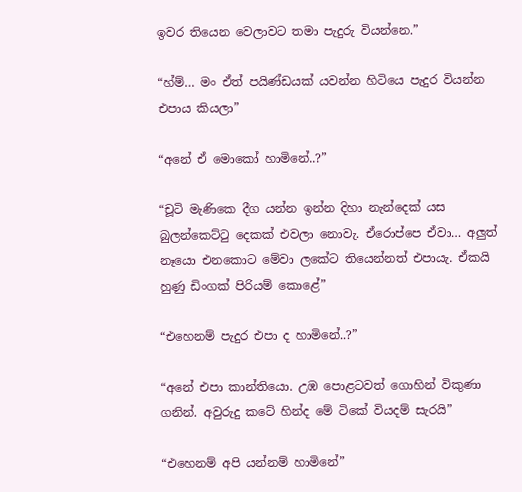ඉවර තියෙන වෙලාවට තමා පැදුරු වියන්නෙ.”

“හ්ම්… මං ඒත් පයිණ්ඩයක් යවන්න හිටියෙ පැදුර වියන්න එපාය කියලා”

“අනේ ඒ මොකෝ හාමිනේ..?”

“චූටි මැණිකෙ දීග යන්න ඉන්න දිහා නැන්දෙක් යස බුලන්කෙට්ටු දෙකක් එවලා නොවැ. ඒරොප්පෙ ඒවා… අලුත් නෑයො එනකොට මේවා ලකේට තියෙන්නත් එපායැ. ඒකයි හුණු ඩිංගක් පිරියම් කොළේ”

“එහෙනම් පැදුර එපා ද හාමිනේ..?”

“අනේ එපා කාන්තියො. උඹ පොළටවත් ගොහින් විකුණා ගනින්. අවුරුදු කටේ හින්ද මේ ටිකේ වියදම් සැරයි”

“එහෙනම් අපි යන්නම් හාමිනේ”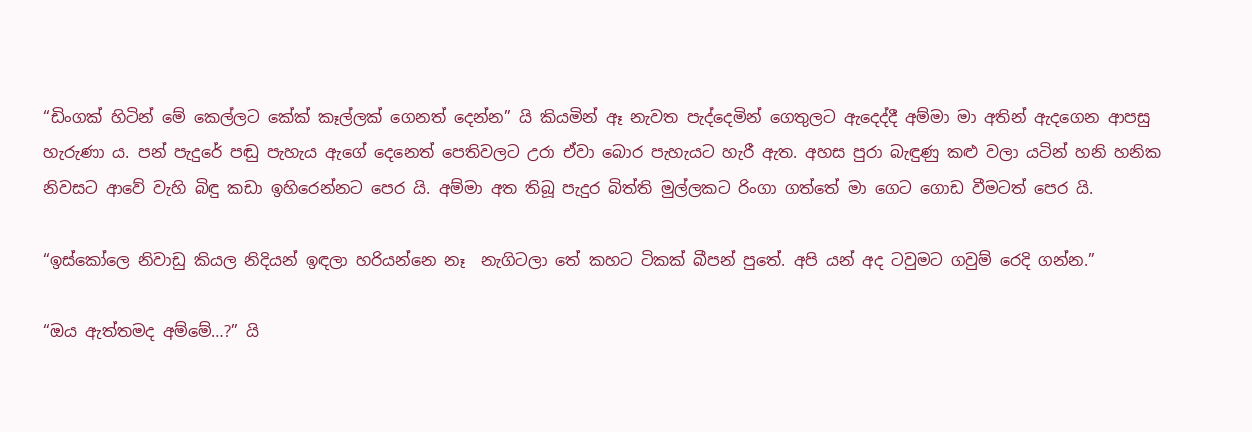“ඩිංගක් හිටින් මේ කෙල්ලට කේක් කෑල්ලක් ගෙනත් දෙන්න” යි කියමින් ඈ නැවත පැද්දෙමින් ගෙතුලට ඇදෙද්දී අම්මා මා අතින් ඇදගෙන ආපසු හැරුණා ය. පන් පැදුරේ පඬු පැහැය ඇගේ දෙනෙත් පෙතිවලට උරා ඒවා බොර පැහැයට හැරී ඇත. අහස පුරා බැඳුණු කළු වලා යටින් හනි හනික නිවසට ආවේ වැහි බිඳු කඩා ඉහිරෙන්නට පෙර යි. අම්මා අත තිබූ පැදුර බිත්ති මුල්ලකට රිංගා ගත්තේ මා ගෙට ගොඩ වීමටත් පෙර යි.

“ඉස්කෝලෙ නිවාඩු කියල නිදියන් ඉඳලා හරියන්නෙ නෑ  නැගිටලා තේ කහට ටිකක් බීපන් පුතේ. අපි යන් අද ටවුමට ගවුම් රෙදි ගන්න.”

“ඔය ඇත්තමද අම්මේ…?” යි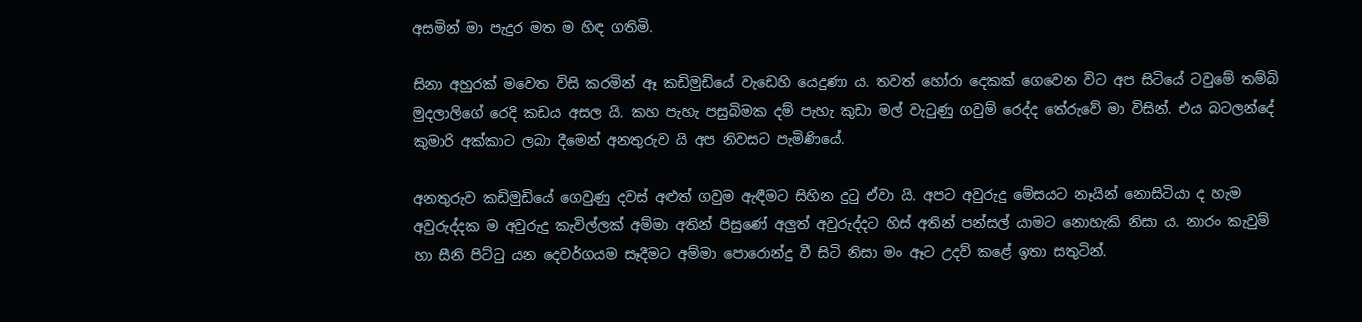අසමින් මා පැදුර මත ම හිඳ ගතිමි.

සිනා අහුරක් මවෙත විසි කරමින් ඈ කඩිමුඩියේ වැඩෙහි යෙදුණා ය. තවත් හෝරා දෙකක් ගෙවෙන විට අප සිටියේ ටවුමේ තම්බි මුදලාලිගේ රෙදි කඩය අසල යි. කහ පැහැ පසුබිමක දම් පැහැ කුඩා මල් වැටුණු ගවුම් රෙද්ද තේරුවේ මා විසින්. එය බටලන්දේ කුමාරි අක්කාට ලබා දීමෙන් අනතුරුව යි අප නිවසට පැමිණියේ.

අනතුරුව කඩිමුඩියේ ගෙවුණු දවස් අළුත් ගවුම ඇඳීමට සිහින දුටු ඒවා යි. අපට අවුරුදු මේසයට නෑයින් නොසිටියා ද හැම අවුරුද්දක ම අවුරුදු කැවිල්ලක් අම්මා අතින් පිසුණේ අලුත් අවුරුද්දට හිස් අතින් පන්සල් යාමට නොහැකි නිසා ය. නාරං කැවුම් හා සීනි පිට්ටු යන දෙවර්ගයම සෑදීමට අම්මා පොරොන්දු වී සිටි නිසා මං ඈට උදව් කළේ ඉතා සතුටින්.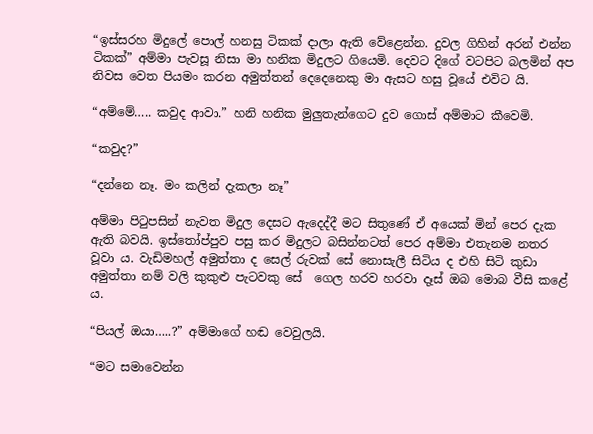“ඉස්සරහ මිදුලේ පොල් හනසු ටිකක් දාලා ඇති වේළෙන්න. දුවල ගිහින් අරන් එන්න ටිකක්” අම්මා පැවසූ නිසා මා හනික මිදුලට ගියෙමි. දෙවට දිගේ වටපිට බලමින් අප නිවස වෙත පියමං කරන අමුත්තන් දෙදෙනෙකු මා ඇසට හසු වූයේ එවිට යි.

“අම්මේ….. කවුද ආවා.” හනි හනික මුලුතැන්ගෙට දුව ගොස් අම්මාට කීවෙමි.

“කවුද?”

“දන්නෙ නෑ. මං කලින් දැකලා නෑ”

අම්මා පිටුපසින් නැවත මිදුල දෙසට ඇදෙද්දී මට සිතුණේ ඒ අයෙක් මින් පෙර දැක ඇති බවයි. ඉස්තෝප්පුව පසු කර මිදුලට බසින්නටත් පෙර අම්මා එතැනම නතර වූවා ය. වැඩිමහල් අමුත්තා ද සෙල් රුවක් සේ නොසැලී සිටිය ද එහි සිටි කුඩා අමුත්තා නම් වලි කුකුළු පැටවකු සේ  ගෙල හරව හරවා දෑස් ඔබ මොබ වීසි කළේ ය.

“පියල් ඔයා…..?” අම්මාගේ හඬ වෙවුලයි.

“මට සමාවෙන්න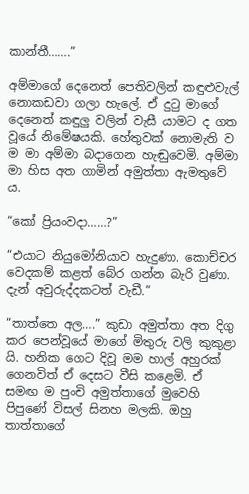කාන්තී…….”

අම්මාගේ දෙනෙත් පෙතිවලින් කඳුළුවැල් නොකඩවා ගලා හැලේ. ඒ දුටු මාගේ දෙනෙත් කඳුලු වලින් වැසී යාමට ද ගත වූයේ නිමේෂයකි. හේතුවක් නොමැති ව ම මා අම්මා බදාගෙන හැඬුවෙමි. අම්මා මා හිස අත ගාමින් අමුත්තා ඇමතුවේ ය.

“කෝ ප්‍රියංවදා……?”

“එයාට නියුමෝනියාව හැදුණා. කොච්චර වෙදකම් කළත් බේර ගන්න බැරි වුණා.  දැන් අවුරුද්දකටත් වැඩී.”

“තාත්තෙ අල….” කුඩා අමුත්තා අත දිගු කර පෙන්වූයේ මාගේ මිතුරු වලි කුකුළා යි. හනික ගෙට දිවූ මම හාල් අහුරක් ගෙනවිත් ඒ දෙසට වීසි කළෙමි. ඒ සමඟ ම පුංචි අමුත්තාගේ මුවෙහි පිපුණේ විසල් සිනහ මලකි. ඔහු තාත්තාගේ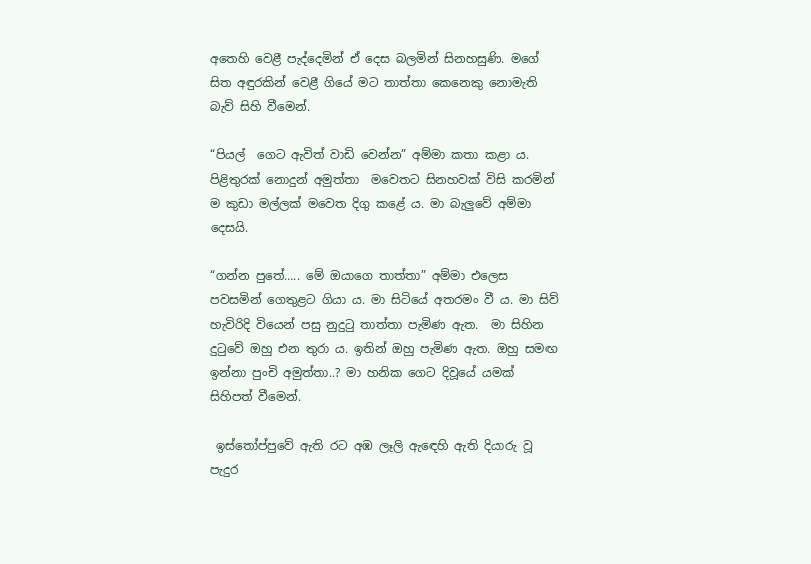අතෙහි වෙළී පැද්දෙමින් ඒ දෙස බලමින් සිනහසුණි. මගේ සිත අඳුරකින් වෙළී ගියේ මට තාත්තා කෙනෙකු නොමැති බැව් සිහි වීමෙන්.

“පියල්  ගෙට ඇවිත් වාඩි වෙන්න” අම්මා කතා කළා ය. පිළිතුරක් නොදුන් අමුත්තා  මවෙතට සිනහවක් විසි කරමින් ම කුඩා මල්ලක් මවෙත දිගු කළේ ය. මා බැලුවේ අම්මා දෙසයි.

“ගන්න පුතේ….. මේ ඔයාගෙ තාත්තා” අම්මා එලෙස පවසමින් ගෙතුළට ගියා ය. මා සිටියේ අතරමං වී ය. මා සිව් හැවි‍රිදි වියෙන් පසු නුදුටු තාත්තා පැමිණ ඇත.  මා සිහින දුටුවේ ඔහු එන තුරා ය. ඉතින් ඔහු පැමිණ ඇත. ඔහු සමඟ ඉන්නා පුංචි අමුත්තා..? මා හනික ගෙට දිවූයේ යමක් සිහිපත් වීමෙන්.

 ඉස්තෝප්පුවේ ඇති රට අඹ ලෑලි ඇඳෙහි ඇති දියාරු වූ පැදුර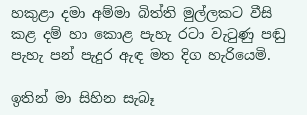හකුළා දමා අම්මා බිත්ති මුල්ලකට වීසි කළ දම් හා කොළ පැහැ රටා වැටුණු පඬු පැහැ පන් පැදුර ඇඳ මත දිග හැරියෙමි.

ඉතින් මා සිහින සැබෑ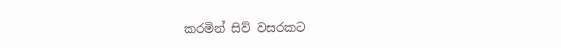කරමින් සිව් වසරකට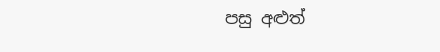පසු අළුත්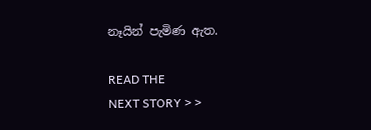නෑයින් පැමිණ ඇත.

READ THE
NEXT STORY > >